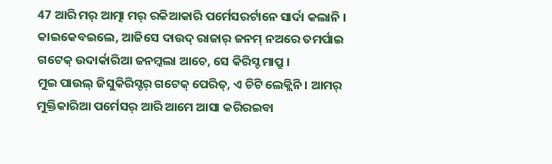47 ଆରି ମର୍ ଆତ୍ମା ମର୍ ରକିଆକାରି ପର୍ମେସରର୍ଟାନେ ସାର୍ଦା କଲାନି ।
କାଇକେବଇଲେ, ଆଜିସେ ଦାଉଦ୍ ରାଜାର୍ ଜନମ୍ ନଅରେ ତମର୍ପାଇ ଗଟେକ୍ ଉଦାର୍କାରିଆ ଜନମ୍କଲା ଆଚେ, ସେ କିରିସ୍ଟ ମାପ୍ରୁ ।
ମୁଇ ପାଉଲ୍ ଜିସୁକିରିସ୍ଟର୍ ଗଟେକ୍ ପେରିତ୍, ଏ ଚିଟି ଲେକ୍ଲିନି । ଆମର୍ ମୁକ୍ତିକାରିଆ ପର୍ମେସର୍ ଆରି ଆମେ ଆସା କରିରଇବା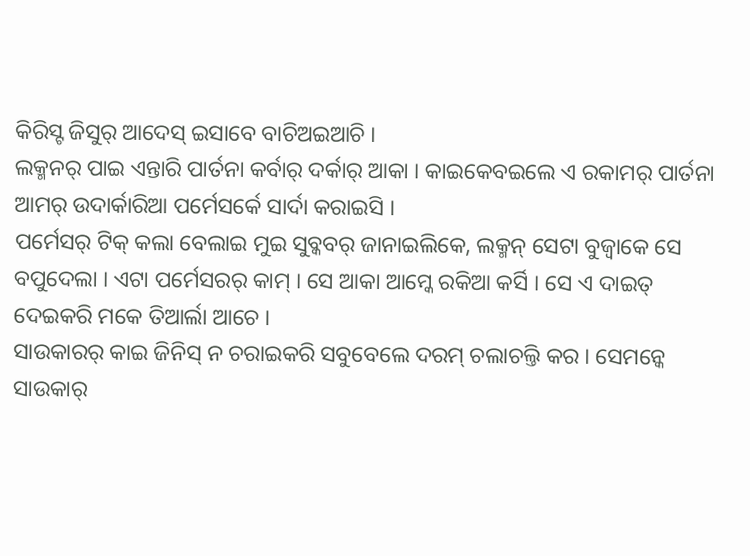କିରିସ୍ଟ ଜିସୁର୍ ଆଦେସ୍ ଇସାବେ ବାଚିଅଇଆଚି ।
ଲକ୍ମନର୍ ପାଇ ଏନ୍ତାରି ପାର୍ତନା କର୍ବାର୍ ଦର୍କାର୍ ଆକା । କାଇକେବଇଲେ ଏ ରକାମର୍ ପାର୍ତନା ଆମର୍ ଉଦାର୍କାରିଆ ପର୍ମେସର୍କେ ସାର୍ଦା କରାଇସି ।
ପର୍ମେସର୍ ଟିକ୍ କଲା ବେଲାଇ ମୁଇ ସୁବ୍କବର୍ ଜାନାଇଲିକେ, ଲକ୍ମନ୍ ସେଟା ବୁଜ୍ବାକେ ସେ ବପୁଦେଲା । ଏଟା ପର୍ମେସରର୍ କାମ୍ । ସେ ଆକା ଆମ୍କେ ରକିଆ କର୍ସି । ସେ ଏ ଦାଇତ୍ ଦେଇକରି ମକେ ତିଆର୍ଲା ଆଚେ ।
ସାଉକାରର୍ କାଇ ଜିନିସ୍ ନ ଚରାଇକରି ସବୁବେଲେ ଦରମ୍ ଚଲାଚଲ୍ତି କର । ସେମନ୍କେ ସାଉକାର୍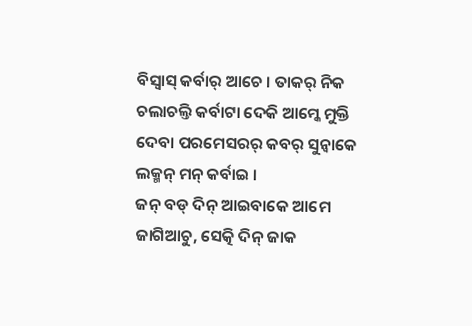ବିସ୍ବାସ୍ କର୍ବାର୍ ଆଚେ । ତାକର୍ ନିକ ଚଲାଚଲ୍ତି କର୍ବାଟା ଦେକି ଆମ୍କେ ମୁକ୍ତି ଦେବା ପରମେସରର୍ କବର୍ ସୁନ୍ବାକେ ଲକ୍ମନ୍ ମନ୍ କର୍ବାଇ ।
ଜନ୍ ବଡ୍ ଦିନ୍ ଆଇବାକେ ଆମେ ଜାଗିଆଚୁ, ସେତ୍କି ଦିନ୍ ଜାକ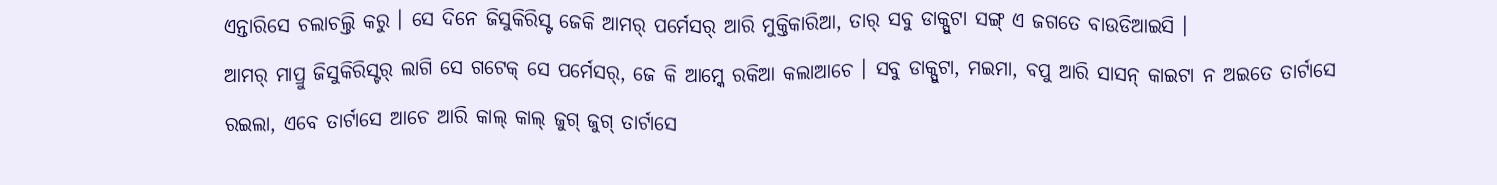ଏନ୍ତାରିସେ ଚଲାଚଲ୍ତି କରୁ । ସେ ଦିନେ ଜିସୁକିରିସ୍ଟ ଜେକି ଆମର୍ ପର୍ମେସର୍ ଆରି ମୁକ୍ତିକାରିଆ, ତାର୍ ସବୁ ଡାକ୍ପୁଟା ସଙ୍ଗ୍ ଏ ଜଗତେ ବାଉଡିଆଇସି ।
ଆମର୍ ମାପ୍ରୁ ଜିସୁକିରିସ୍ଟର୍ ଲାଗି ସେ ଗଟେକ୍ ସେ ପର୍ମେସର୍, ଜେ କି ଆମ୍କେ ରକିଆ କଲାଆଚେ । ସବୁ ଡାକ୍ପୁଟା, ମଇମା, ବପୁ ଆରି ସାସନ୍ କାଇଟା ନ ଅଇତେ ତାର୍ଟାସେ ରଇଲା, ଏବେ ତାର୍ଟାସେ ଆଚେ ଆରି କାଲ୍ କାଲ୍ ଜୁଗ୍ ଜୁଗ୍ ତାର୍ଟାସେ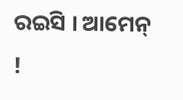ରଇସି । ଆମେନ୍ !